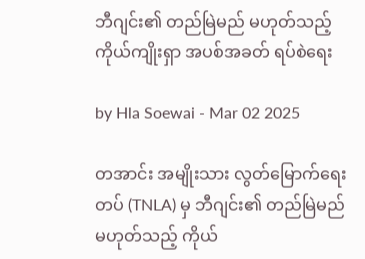ဘီဂျင်း၏ တည်မြဲမည် မဟုတ်သည့် ကိုယ်ကျိုးရှာ အပစ်အခတ် ရပ်စဲရေး

by Hla Soewai - Mar 02 2025

တအာင်း အမျိုးသား လွတ်မြောက်ရေး တပ် (TNLA) မှ ဘီဂျင်း၏ တည်မြဲမည် မဟုတ်သည့် ကိုယ်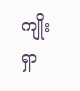ကျိုးရှာ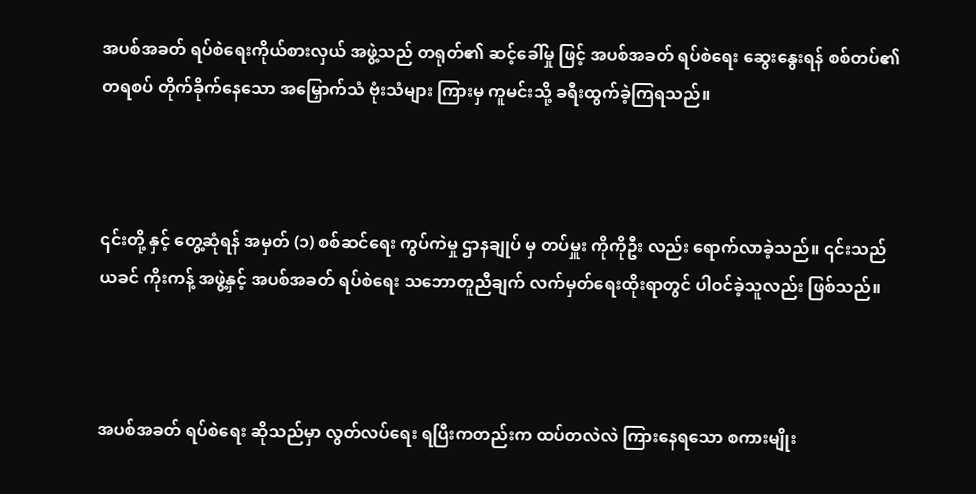အပစ်အခတ် ရပ်စဲရေးကိုယ်စားလှယ် အဖွဲ့သည် တရုတ်၏ ဆင့်ခေါ်မှု ဖြင့် အပစ်အခတ် ရပ်စဲရေး ဆွေးနွေးရန် စစ်တပ်၏ တရစပ် တိုက်ခိုက်နေသော အမြှောက်သံ ဗုံးသံများ ကြားမှ ကူမင်းသို့ ခရီးထွက်ခဲ့ကြရသည်။



၎င်းတို့ နှင့် တွေ့ဆုံရန် အမှတ် (၁) စစ်ဆင်ရေး ကွပ်ကဲမှု ဌာနချုပ် မှ တပ်မှူး ကိုကိုဦး လည်း ရောက်လာခဲ့သည်။ ၎င်းသည် ယခင် ကိုးကန့် အဖွဲ့နှင့် အပစ်အခတ် ရပ်စဲရေး သဘောတူညီချက် လက်မှတ်ရေးထိုးရာတွင် ပါဝင်ခဲ့သူလည်း ဖြစ်သည်။



အပစ်အခတ် ရပ်စဲရေး ဆိုသည်မှာ လွတ်လပ်ရေး ရပြီးကတည်းက ထပ်တလဲလဲ ကြားနေရသော စကားမျိုး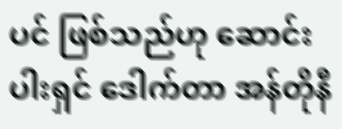ပင် ဖြစ်သည်ဟု ဆောင်းပါးရှင် ဒေါက်တာ အန်တိုနီ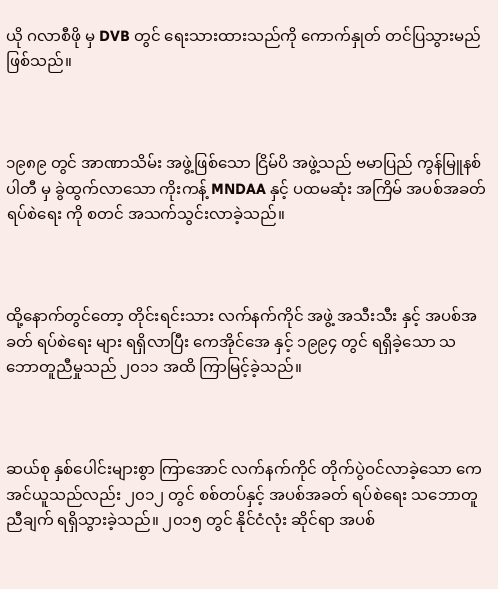ယို ဂလာစီဖို မှ DVB တွင် ရေးသားထားသည်ကို ကောက်နှုတ် တင်ပြသွားမည် ဖြစ်သည်။



၁၉၈၉ တွင် အာဏာသိမ်း အဖွဲ့ဖြစ်သော ငြိမ်ပိ အဖွဲ့သည် ဗမာပြည် ကွန်မြူနစ် ပါတီ မှ ခွဲထွက်လာသော ကိုးကန့် MNDAA နှင့် ပထမဆုံး အကြိမ် အပစ်အခတ် ရပ်စဲရေး ကို စတင် အသက်သွင်းလာခဲ့သည်။



ထို့နောက်တွင်တော့ တိုင်းရင်းသား လက်နက်ကိုင် အဖွဲ့ အသီးသီး နှင့် အပစ်အခတ် ရပ်စဲရေး များ ရရှိလာပြီး ကေအိုင်အေ နှင့် ၁၉၉၄ တွင် ရရှိခဲ့သော သဘောတူညီမှုသည် ၂၀၁၁ အထိ ကြာမြင့်ခဲ့သည်။



ဆယ်စု နှစ်ပေါင်းများစွာ ကြာအောင် လက်နက်ကိုင် တိုက်ပွဲဝင်လာခဲ့သော ကေအင်ယူသည်လည်း ၂၀၁၂ တွင် စစ်တပ်နှင့် အပစ်အခတ် ရပ်စဲရေး သဘောတူညီချက် ရရှိသွားခဲ့သည်။ ၂၀၁၅ တွင် နိုင်ငံလုံး ဆိုင်ရာ အပစ်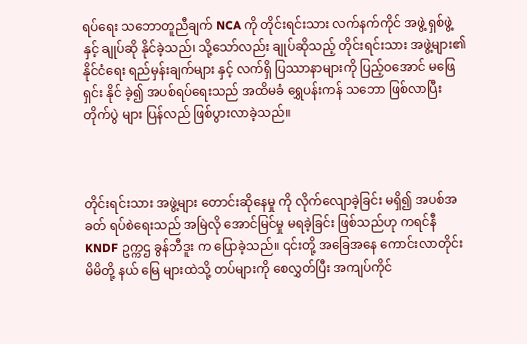ရပ်ရေး သဘောတူညီချက် NCA ကို တိုင်းရင်းသား လက်နက်ကိုင် အဖွဲ့ ရှစ်ဖွဲ့ နှင့် ချုပ်ဆို နိုင်ခဲ့သည်၊ သို့သော်လည်း ချုပ်ဆိုသည့် တိုင်းရင်းသား အဖွဲ့များ၏ နိုင်ငံရေး ရည်မှန်းချက်များ နှင့် လက်ရှိ ပြဿာနာများကို ပြည့်ဝအောင် မဖြေရှင်း နိုင် ခဲ့၍ အပစ်ရပ်ရေးသည် အထိမခံ ရွှေပန်းကန် သဘော ဖြစ်လာပြီး တိုက်ပွဲ များ ပြန်လည် ဖြစ်ပွားလာခဲ့သည်။



တိုင်းရင်းသား အဖွဲ့များ တောင်းဆိုနေမှု ကို လိုက်လျောခဲ့ခြင်း မရှိ၍ အပစ်အခတ် ရပ်စဲရေးသည် အမြဲလို အောင်မြင်မှု မရခဲ့ခြင်း ဖြစ်သည်ဟု ကရင်နီ KNDF ဥက္ကဌ ခွန်ဘီဒူး က ပြောခဲ့သည်။ ၎င်းတို့ အခြေအနေ ကောင်းလာတိုင်း မိမိတို့ နယ် မြေ များထဲသို့ တပ်များကို စေလွှတ်ပြီး အကျပ်ကိုင်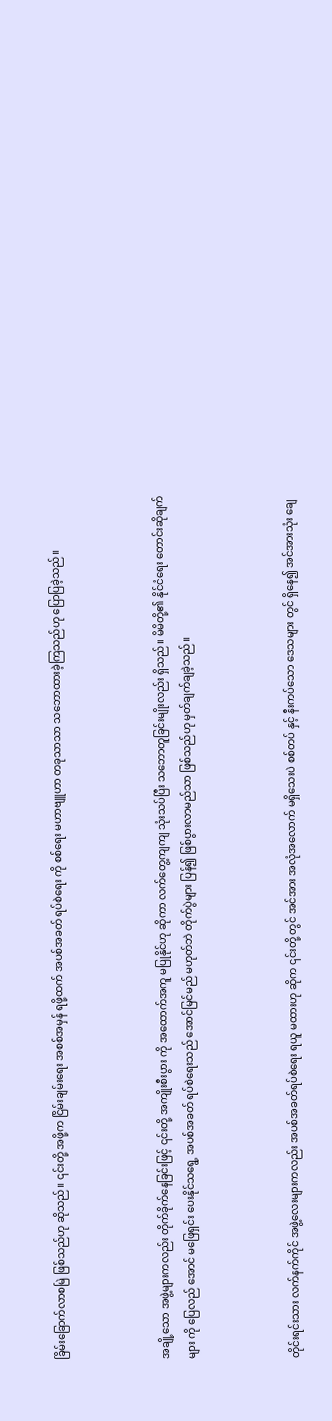ခြိမ်းခြောက်လာစမြဲ ဖြစ်သည်ဟု ဆိုသည်။ ၎င်းတို့ အဖို့က ငြိမ်းချမ်းရေး အစစ်အမှန် ရဖို့ထက် အပစ်အခတ် ရပ်စဲရေး ကို စစ်ရေး မဟာဗျူဟာ တခုသာသာ သဘောထားခဲ့ကြသည်ဟု ပြောပြခဲ့သည်။



အချို့သော အဖွဲ့များကလည်း တိုက်ခိုက်နေခြင်းဖြင့် ၎င်းတို့ အကျိုးစီးပွား ကို အထောက်အကူ မပြုနိုင်ဟု ဆိုကာ လက်တွေ့ကျကျ သုံးသပ်ပြီး သဘောတူခြင်းမျိုးလည်း ရှိသည်။ မိမိတို့၏ နိုင်ငံရေး တောင်းဆိုချက်များ ကို ပြေလည် အောင် မဖြေရှင်း ပေးနိုင်သရွေ့ အပစ်အခတ် ရပ်စဲရေးသည် အောင်မြင်မည် မဟုတ်ဘဲ တိုက်ပွဲများ ပြန်၍ ဖြစ်ပွားလာမည်သာ ဖြစ်သည်ဟု မှတ်ချက်ချခဲ့သည်။



တိုင်းရင်းသား လက်နက်ကိုင် အဖွဲ့လေးများကလည်း အပစ်အခတ်ရပ်စဲရေး ရယူ မထားဟု ဆိုက ၎င်းတို့ တွင် အင်အား အလုံအလောက် မရှိသေးပဲ စစ်တပ် နှင့် နီးကပ်သော ဒေသများ တွင် ရှိနေ၍ အင်အားသုံး ချေ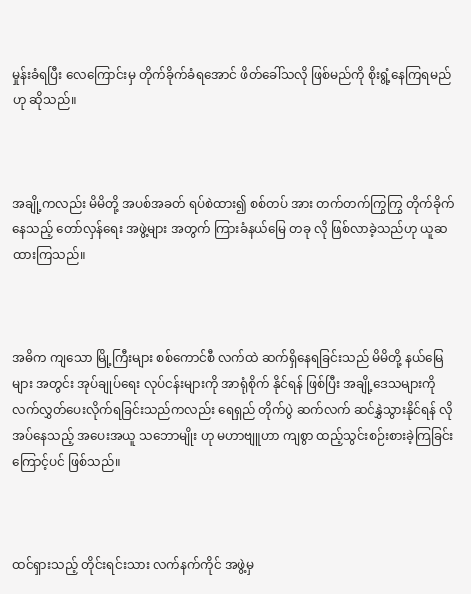မှုန်းခံရပြီး လေကြောင်းမှ တိုက်ခိုက်ခံရအောင် ဖိတ်ခေါ်သလို ဖြစ်မည်ကို စိုးရွံ့နေကြရမည်ဟု ဆိုသည်။



အချို့ကလည်း မိမိတို့ အပစ်အခတ် ရပ်စဲထား၍ စစ်တပ် အား တက်တက်ကြွကြွ တိုက်ခိုက်နေသည့် တော်လှန်ရေး အဖွဲ့များ အတွက် ကြားခံနယ်မြေ တခု လို ဖြစ်လာခဲ့သည်ဟု ယူဆထားကြသည်။



အဓိက ကျသော မြို့ကြီးများ စစ်ကောင်စီ လက်ထဲ ဆက်ရှိနေရခြင်းသည် မိမိတို့ နယ်မြေများ အတွင်း အုပ်ချုပ်ရေး လုပ်ငန်းများကို အာရုံစိုက် နိုင်ရန် ဖြစ်ပြီး အချို့ဒေသများကို လက်လွှတ်ပေးလိုက်ရခြင်းသည်ကလည်း ရေရှည် တိုက်ပွဲ ဆက်လက် ဆင်နွှဲသွားနိုင်ရန် လိုအပ်နေသည့် အပေးအယူ သဘောမျိုး ဟု မဟာဗျူဟာ ကျစွာ ထည့်သွင်းစဉ်းစားခဲ့ကြခြင်း ကြောင့်ပင် ဖြစ်သည်။



ထင်ရှားသည့် တိုင်းရင်းသား လက်နက်ကိုင် အဖွဲ့မှ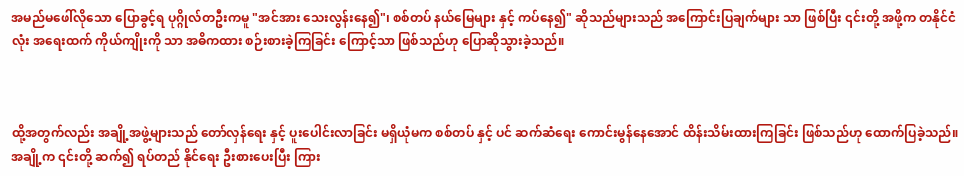အမည်မဖေါ်လိုသော ပြောခွင့်ရ ပုဂ္ဂိုလ်တဦးကမူ "အင်အား သေးလွန်းနေ၍"၊ စစ်တပ် နယ်မြေများ နှင့် ကပ်နေ၍" ဆိုသည်များသည် အကြောင်းပြချက်များ သာ ဖြစ်ပြီး ၎င်းတို့ အဖို့က တနိုင်ငံလုံး အရေးထက် ကိုယ်ကျိုးကို သာ အဓိကထား စဉ်းစားခဲ့ကြခြင်း ကြောင့်သာ ဖြစ်သည်ဟု ပြောဆိုသွားခဲ့သည်။



ထို့အတွက်လည်း အချို့အဖွဲ့များသည် တော်လှန်ရေး နှင့် ပူးပေါင်းလာခြင်း မရှိယုံမက စစ်တပ် နှင့် ပင် ဆက်ဆံရေး ကောင်းမွန်နေအောင် ထိန်းသိမ်းထားကြခြင်း ဖြစ်သည်ဟု ထောက်ပြခဲ့သည်။ အချို့က ၎င်းတို့ ဆက်၍ ရပ်တည် နိုင်ရေး ဦးစားပေးပြီး ကြား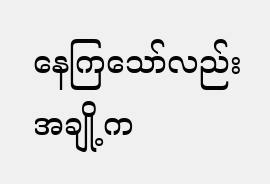နေကြသော်လည်း အချို့က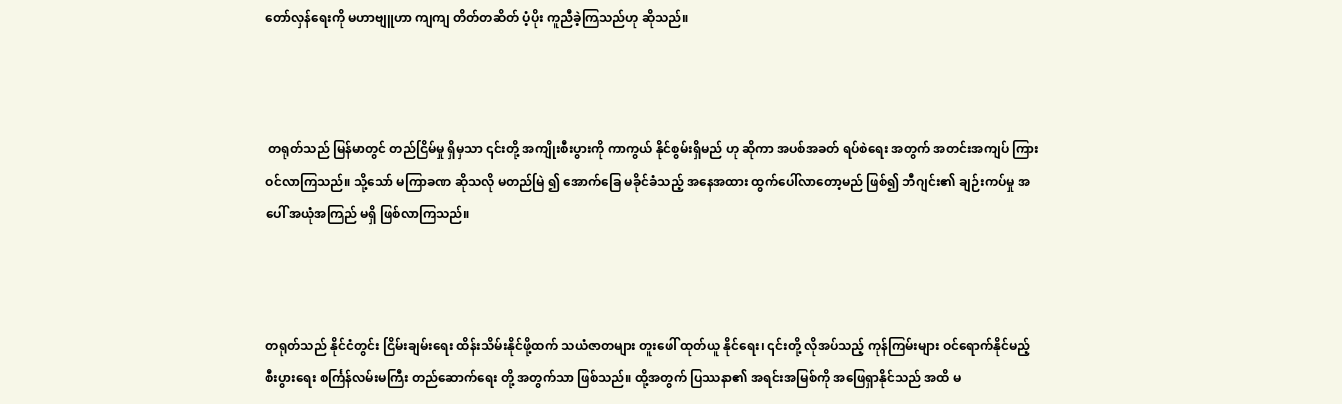တော်လှန်ရေးကို ‌မဟာဗျူဟာ ကျကျ တိတ်တဆိတ် ပံ့ပိုး ကူညီခဲ့ကြသည်ဟု ဆိုသည်။



 တရုတ်သည် မြန်မာတွင် တည်ငြိမ်မှု ရှိမှသာ ၎င်းတို့ အကျိုးစီးပွားကို ကာကွယ် နိုင်စွမ်းရှိမည် ဟု ဆိုကာ အပစ်အခတ် ရပ်စဲရေး အတွက် အတင်းအကျပ် ကြားဝင်လာကြသည်။ သို့သော် မကြာခဏ ဆိုသလို မတည်မြဲ ၍ အောက်ခြေ မခိုင်ခံသည့် အနေအထား ထွက်ပေါ်လာတော့မည် ဖြစ်၍ ဘီဂျင်း၏ ချဉ်းကပ်မှု အပေါ် အယုံအကြည် မရှိ ဖြစ်လာကြသည်။



တရုတ်သည် နိုင်ငံတွင်း ငြိမ်းချမ်းရေး ထိန်းသိမ်းနိုင်ဖို့ထက် သယံဇာတများ တူးဖေါ် ထုတ်ယူ နိုင်ရေး၊ ၎င်းတို့ လိုအပ်သည့် ကုန်ကြမ်းများ ဝင်ရောက်နိုင်မည့် စီးပွားရေး စင်္ကြန်လမ်းမကြီး တည်ဆောက်ရေး တို့ အတွက်သာ ဖြစ်သည်။ ထို့အတွက် ပြဿနာ၏ အရင်းအမြစ်ကို အဖြေရှာနိုင်သည် အထိ မ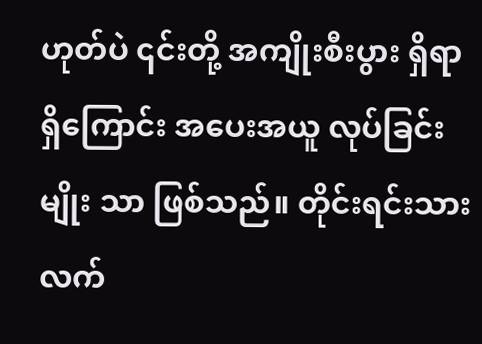ဟုတ်ပဲ ၎င်းတို့ အကျိုးစီးပွား ရှိရာရှိကြောင်း အပေးအယူ လုပ်ခြင်းမျိုး သာ ဖြစ်သည်။ တိုင်းရင်းသား လက်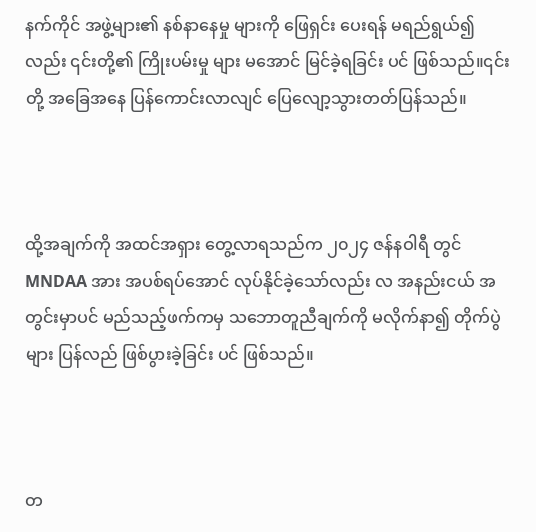နက်ကိုင် အဖွဲ့များ၏ နစ်နာနေမှု များကို ဖြေရှင်း ပေးရန် မရည်ရွယ်၍လည်း ၎င်းတို့၏ ကြိုးပမ်းမှု များ မအောင် မြင်ခဲ့ရခြင်း ပင် ဖြစ်သည်။၎င်းတို့ အခြေအနေ ပြန်ကောင်းလာလျင် ပြေလျော့သွားတတ်ပြန်သည်။



ထို့အချက်ကို အထင်အရှား တွေ့လာရသည်က ၂၀၂၄ ဇန်နဝါရီ တွင် MNDAA အား အပစ်ရပ်အောင် လုပ်နိုင်ခဲ့‌သော်လည်း လ အနည်းငယ် အတွင်းမှာပင် မည်သည့်ဖက်ကမှ သဘောတူညီချက်ကို မလိုက်နာ၍ တိုက်ပွဲများ ပြန်လည် ဖြစ်ပွားခဲ့ခြင်း ပင် ဖြစ်သည်။



တ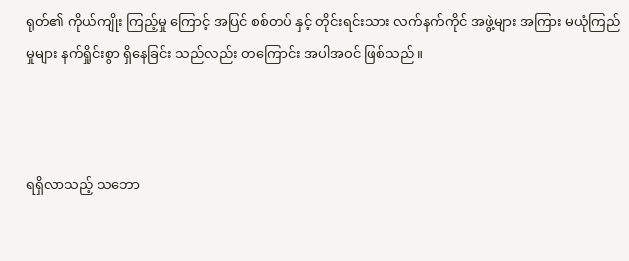ရုတ်၏ ကိုယ်ကျိုး ကြည့်မှု ကြောင့် အပြင် စစ်တပ် နှင့် တိုင်းရင်းသား လက်နက်ကိုင် အဖွဲ့များ အကြား မယုံကြည်မှုများ နက်ရှိုင်းစွာ ရှိနေခြင်း သည်လည်း တကြောင်း အပါအဝင် ဖြစ်သည်။



ရရှိလာသည့် သဘော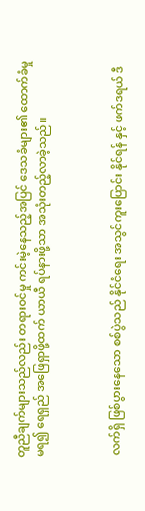တူညီချက်များသည်လည်း တရားဝင်မှု ကင်းမဲ့နေသည့်အပြင် ဒေသခံများ၏ ထောက်ခံမှု မရ၍ ရေရှည် အဖြေရှာဖို့ထက် ယာယီ ရပ်နားဖို့သာ အသုံးတည့်လာခဲ့သည်။



 လက်ရှိ ဖြစ်ပွားနေ‌သော စစ်ပွဲသည် နိုင်ငံရေး အသွင်ကူးပြောင်း နိုင်ရန် နှင့် ဖက်ဒရယ် ဒီ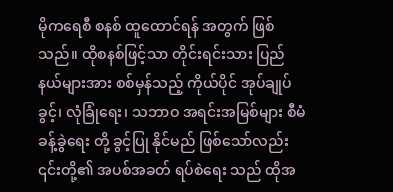မိုကရေစီ စနစ် ထူထောင်ရန် အတွက် ဖြစ်သည်။ ထိုစနစ်ဖြင့်သာ တိုင်းရင်းသား ပြည်နယ်များအား စစ်မှန်သည့် ကိုယ်ပိုင် အုပ်ချုပ်ခွင့်၊ လုံခြုံရေး၊ သဘာဝ အရင်းအမြစ်များ စီမံခန့်ခွဲရေး တို့ ခွင့်ပြု နိုင်မည် ဖြစ်သော်လည်း ၎င်းတို့၏ အပစ်အခတ် ရပ်စဲရေး သည် ထိုအ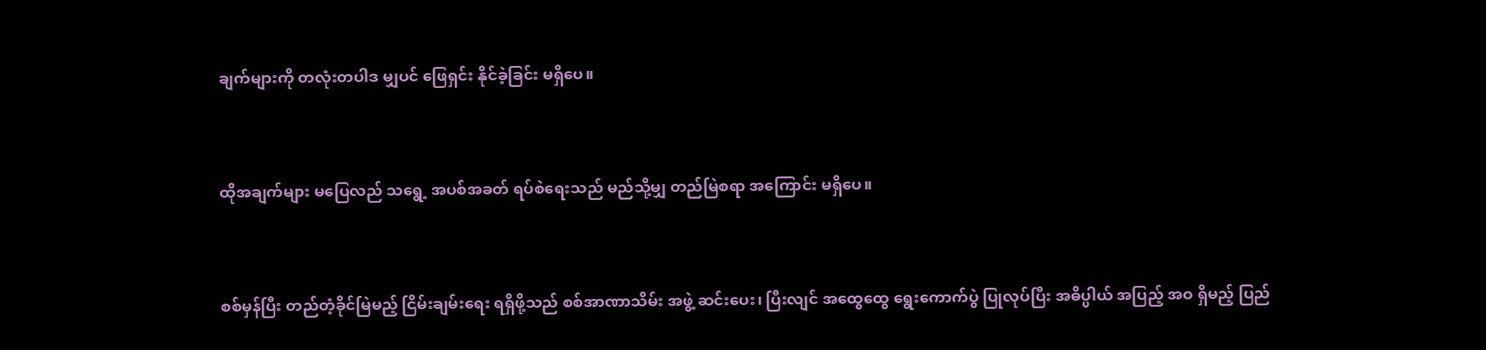ချက်များကို တလုံးတပါဒ မျှပင် ဖြေရှင်း နိုင်ခဲ့ခြင်း မရှိပေ။



ထိုအချက်များ မပြေလည် သရွေ့ အပစ်အခတ် ရပ်စဲရေးသည် မည်သို့မျှ တည်မြဲစရာ ‌အကြောင်း မရှိပေ။



စစ်မှန်ပြီး တည်တံ့ခိုင်မြဲမည့် ငြိမ်းချမ်းရေး ရရှိဖို့သည် စစ်အာဏာသိမ်း အဖွဲ့ ဆင်းပေး၊ ပြီးလျင် အထွေထွေ ရွေးကောက်ပွဲ ပြုလုပ်ပြီး အဓိပ္ပါယ် အပြည့် အဝ ရှိမည့် ပြည်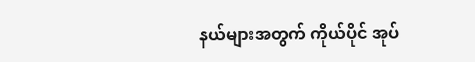နယ်များအတွက် ကိုယ်ပိုင် အုပ်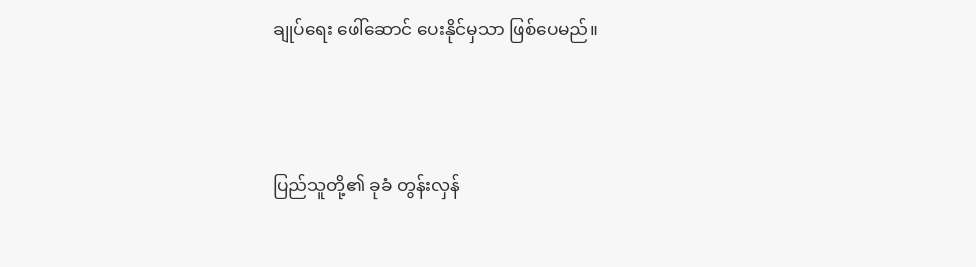ချုပ်ရေး ဖေါ်ဆောင် ပေးနိုင်မှသာ ဖြစ်ပေမည်။



ပြည်သူတို့၏ ခုခံ တွန်းလှန်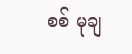စစ် မုချ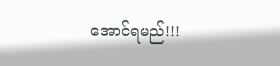အောင်ရမည်!!!